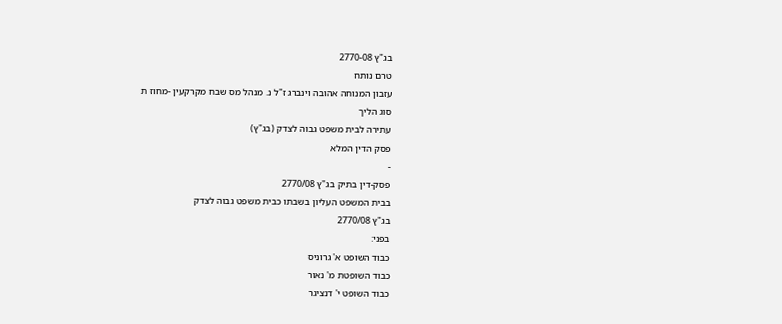בג"ץ 2770-08
טרם נותח
עזבון המנוחה אהובה וינברג ז"ל נ. מנהל מס שבח מקרקעין -מחוז ת
סוג הליך
עתירה לבית משפט גבוה לצדק (בג"ץ)
פסק הדין המלא
-
פסק-דין בתיק בג"ץ 2770/08
בבית המשפט העליון בשבתו כבית משפט גבוה לצדק
בג"ץ 2770/08
בפני:
כבוד השופט א' גרוניס
כבוד השופטת מ' נאור
כבוד השופט י' דנציגר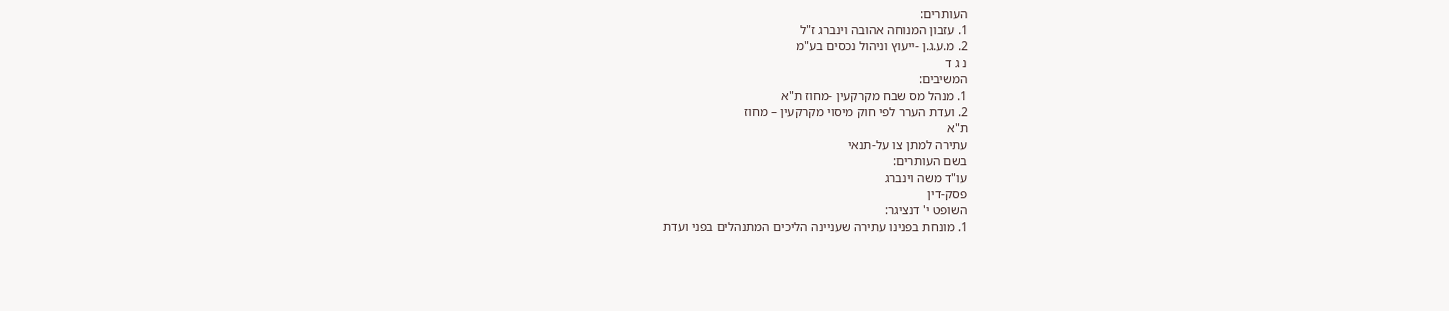העותרים:
1. עזבון המנוחה אהובה וינברג ז"ל
2. מ.ע.ג.ן -ייעוץ וניהול נכסים בע"מ
נ ג ד
המשיבים:
1. מנהל מס שבח מקרקעין -מחוז ת"א
2. ועדת הערר לפי חוק מיסוי מקרקעין – מחוז
ת"א
עתירה למתן צו על-תנאי
בשם העותרים:
עו"ד משה וינברג
פסק-דין
השופט י' דנציגר:
1. מונחת בפנינו עתירה שעניינה הליכים המתנהלים בפני ועדת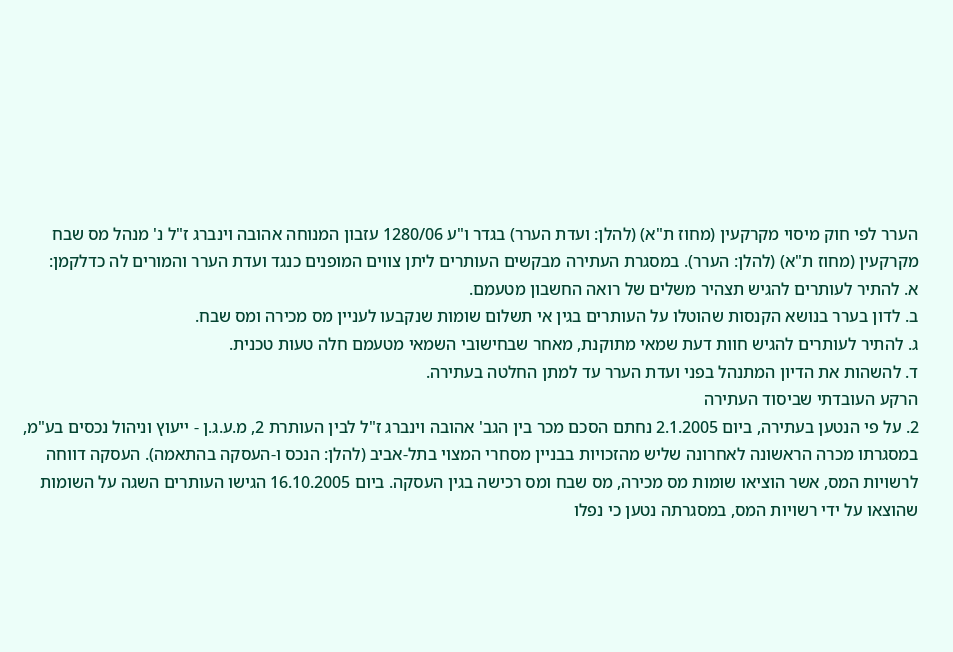הערר לפי חוק מיסוי מקרקעין (מחוז ת"א) (להלן: ועדת הערר) בגדר ו"ע 1280/06 עזבון המנוחה אהובה וינברג ז"ל נ' מנהל מס שבח מקרקעין (מחוז ת"א) (להלן: הערר). במסגרת העתירה מבקשים העותרים ליתן צווים המופנים כנגד ועדת הערר והמורים לה כדלקמן:
א. להתיר לעותרים להגיש תצהיר משלים של רואה החשבון מטעמם.
ב. לדון בערר בנושא הקנסות שהוטלו על העותרים בגין אי תשלום שומות שנקבעו לעניין מס מכירה ומס שבח.
ג. להתיר לעותרים להגיש חוות דעת שמאי מתוקנת, מאחר שבחישובי השמאי מטעמם חלה טעות טכנית.
ד. להשהות את הדיון המתנהל בפני ועדת הערר עד למתן החלטה בעתירה.
הרקע העובדתי שביסוד העתירה
2. על פי הנטען בעתירה, ביום 2.1.2005 נחתם הסכם מכר בין הגב' אהובה וינברג ז"ל לבין העותרת 2, מ.ע.ג.ן - ייעוץ וניהול נכסים בע"מ, במסגרתו מכרה הראשונה לאחרונה שליש מהזכויות בבניין מסחרי המצוי בתל-אביב (להלן: הנכס ו-העסקה בהתאמה). העסקה דווחה לרשויות המס, אשר הוציאו שומות מס מכירה, מס שבח ומס רכישה בגין העסקה. ביום 16.10.2005 הגישו העותרים השגה על השומות שהוצאו על ידי רשויות המס, במסגרתה נטען כי נפלו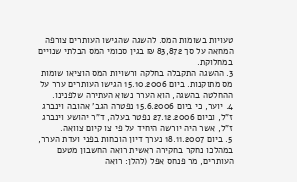טעויות בשומות המס. להשגה שהגישו העותרים צורפה המחאה על סך 83,872 ₪ בגין סכומי המס הבלתי שנויים במחלוקת.
3. ההשגה התקבלה בחלקה ורשויות המס הוציאו שומות מס מתוקנות. ביום 15.10.2006 הגישו העותרים ערר על ההחלטה בהשגה, הוא הערר נשוא העתירה שלפנינו.
4. יוער, כי ביום 15.6.2006 נפטרה הגב' אהובה וינברג ז"ל, וביום 27.12.2006 נפטר בעלה, ד"ר יהושע וינברג ז"ל, אשר היה יורשה היחיד על פי צו קיום צוואה.
5. ביום 18.11.2007 נערך דיון הוכחות בפני ועדת הערר, במהלכו נחקר בחקירה ראשית רואה החשבון מטעם העותרים, מר פנחס אפל (להלן: רואה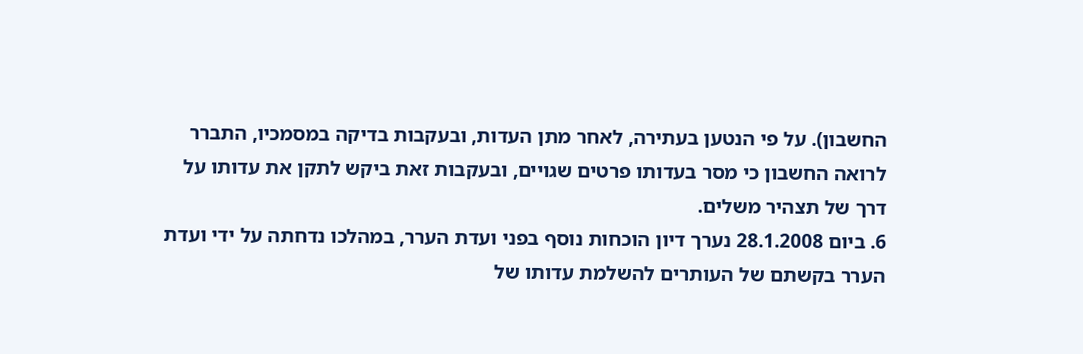החשבון). על פי הנטען בעתירה, לאחר מתן העדות, ובעקבות בדיקה במסמכיו, התברר לרואה החשבון כי מסר בעדותו פרטים שגויים, ובעקבות זאת ביקש לתקן את עדותו על דרך של תצהיר משלים.
6. ביום 28.1.2008 נערך דיון הוכחות נוסף בפני ועדת הערר, במהלכו נדחתה על ידי ועדת הערר בקשתם של העותרים להשלמת עדותו של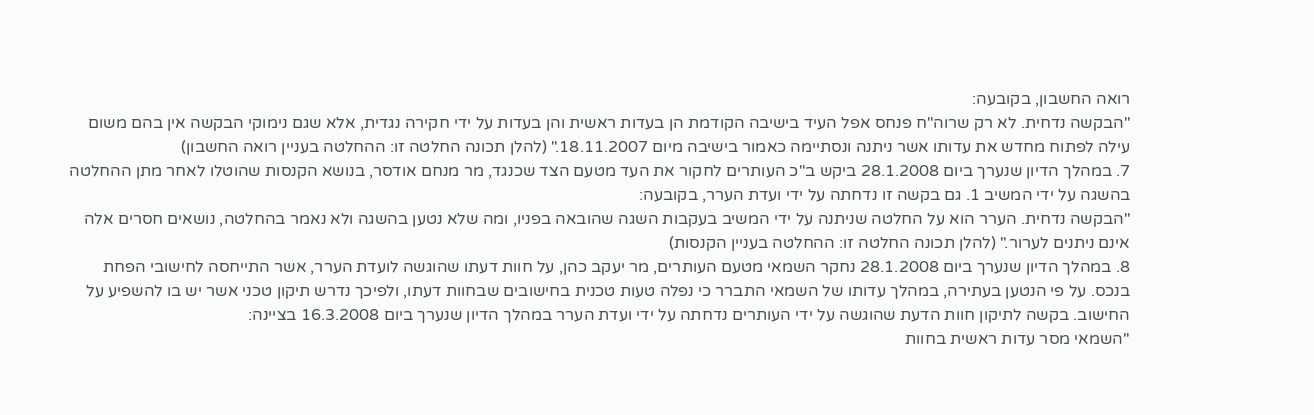רואה החשבון, בקובעה:
"הבקשה נדחית. לא רק שרוה"ח פנחס אפל העיד בישיבה הקודמת הן בעדות ראשית והן בעדות על ידי חקירה נגדית, אלא שגם נימוקי הבקשה אין בהם משום עילה לפתוח מחדש את עדותו אשר ניתנה ונסתיימה כאמור בישיבה מיום 18.11.2007." (להלן תכונה החלטה זו: ההחלטה בעניין רואה החשבון)
7. במהלך הדיון שנערך ביום 28.1.2008 ביקש ב"כ העותרים לחקור את העד מטעם הצד שכנגד, מר מנחם אודסר, בנושא הקנסות שהוטלו לאחר מתן ההחלטה בהשגה על ידי המשיב 1. גם בקשה זו נדחתה על ידי ועדת הערר, בקובעה:
"הבקשה נדחית. הערר הוא על החלטה שניתנה על ידי המשיב בעקבות השגה שהובאה בפניו, ומה שלא נטען בהשגה ולא נאמר בהחלטה, נושאים חסרים אלה אינם ניתנים לערור." (להלן תכונה החלטה זו: ההחלטה בעניין הקנסות)
8. במהלך הדיון שנערך ביום 28.1.2008 נחקר השמאי מטעם העותרים, מר יעקב כהן, על חוות דעתו שהוגשה לועדת הערר, אשר התייחסה לחישובי הפחת בנכס. על פי הנטען בעתירה, במהלך עדותו של השמאי התברר כי נפלה טעות טכנית בחישובים שבחוות דעתו, ולפיכך נדרש תיקון טכני אשר יש בו להשפיע על החישוב. בקשה לתיקון חוות הדעת שהוגשה על ידי העותרים נדחתה על ידי ועדת הערר במהלך הדיון שנערך ביום 16.3.2008 בציינה:
"השמאי מסר עדות ראשית בחוות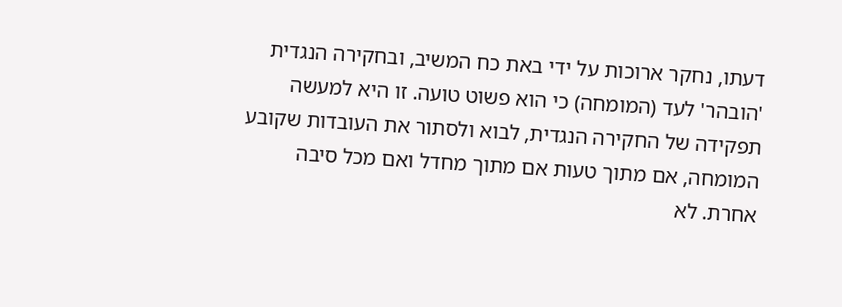דעתו, נחקר ארוכות על ידי באת כח המשיב, ובחקירה הנגדית 'הובהר' לעד (המומחה) כי הוא פשוט טועה. זו היא למעשה תפקידה של החקירה הנגדית, לבוא ולסתור את העובדות שקובע המומחה, אם מתוך טעות אם מתוך מחדל ואם מכל סיבה אחרת. לא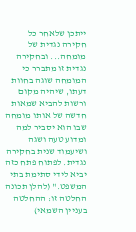ייתכן שלאחר כל חקירה נגדית של מומחה... ובחקירה נגדית זו מתברר כי המומחה שוגה בחוות דעתו, שיהיה מקום ורשות להביא שמאות חדשה של אותו מומחה שבו הוא יסביר למה ומדוע טעה ושגה ושיעמוד שנית בחקירה נגדית. לפתוח פתח כזה יביא לידי סתימת בתי המשפט." (להלן תכונה החלטה זו: ההחלטה בעניין השמאי)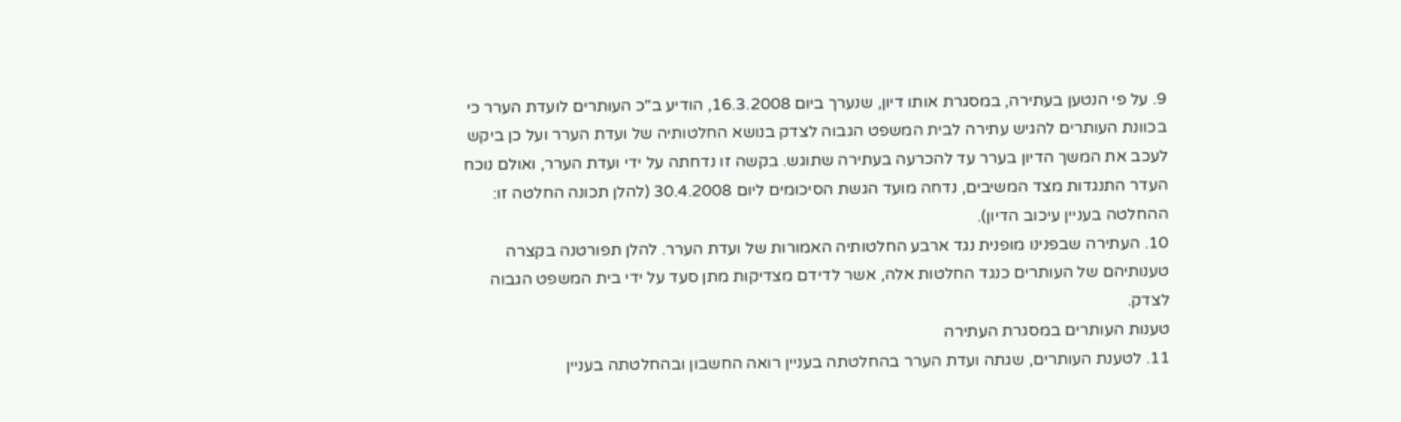9. על פי הנטען בעתירה, במסגרת אותו דיון, שנערך ביום 16.3.2008, הודיע ב"כ העותרים לועדת הערר כי בכוונת העותרים להגיש עתירה לבית המשפט הגבוה לצדק בנושא החלטותיה של ועדת הערר ועל כן ביקש לעכב את המשך הדיון בערר עד להכרעה בעתירה שתוגש. בקשה זו נדחתה על ידי ועדת הערר, ואולם נוכח העדר התנגדות מצד המשיבים, נדחה מועד הגשת הסיכומים ליום 30.4.2008 (להלן תכונה החלטה זו: ההחלטה בעניין עיכוב הדיון).
10. העתירה שבפנינו מופנית נגד ארבע החלטותיה האמורות של ועדת הערר. להלן תפורטנה בקצרה טענותיהם של העותרים כנגד החלטות אלה, אשר לדידם מצדיקות מתן סעד על ידי בית המשפט הגבוה לצדק.
טענות העותרים במסגרת העתירה
11. לטענת העותרים, שגתה ועדת הערר בהחלטתה בעניין רואה החשבון ובהחלטתה בעניין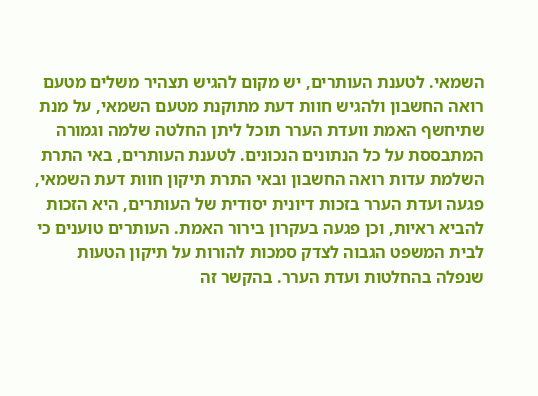השמאי. לטענת העותרים, יש מקום להגיש תצהיר משלים מטעם רואה החשבון ולהגיש חוות דעת מתוקנת מטעם השמאי, על מנת שתיחשף האמת וועדת הערר תוכל ליתן החלטה שלמה וגמורה המתבססת על כל הנתונים הנכונים. לטענת העותרים, באי התרת השלמת עדות רואה החשבון ובאי התרת תיקון חוות דעת השמאי, פגעה ועדת הערר בזכות דיונית יסודית של העותרים, היא הזכות להביא ראיות, וכן פגעה בעקרון בירור האמת. העותרים טוענים כי לבית המשפט הגבוה לצדק סמכות להורות על תיקון הטעות שנפלה בהחלטות ועדת הערר. בהקשר זה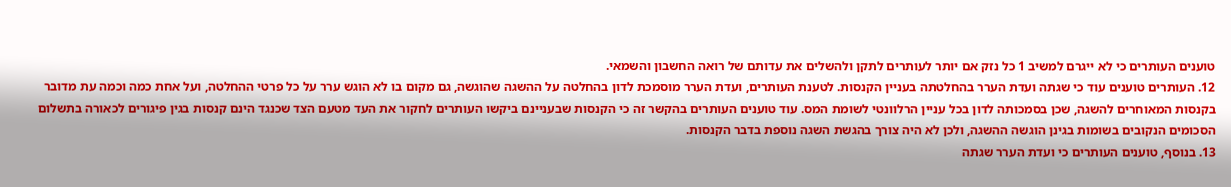טוענים העותרים כי לא ייגרם למשיב 1 כל נזק אם יותר לעותרים לתקן ולהשלים את עדותם של רואה החשבון והשמאי.
12. העותרים טוענים עוד כי שגתה ועדת הערר בהחלטתה בעניין הקנסות. לטענת העותרים, ועדת הערר מוסמכת לדון בהחלטה על ההשגה שהוגשה, גם מקום בו לא הוגש ערר על כל פרטי ההחלטה, ועל אחת כמה וכמה עת מדובר בקנסות המאוחרים להשגה, שכן בסמכותה לדון בכל עניין הרלוונטי לשומת המס. עוד טוענים העותרים בהקשר זה כי הקנסות שבעניינם ביקשו העותרים לחקור את העד מטעם הצד שכנגד הינם קנסות בגין פיגורים לכאורה בתשלום הסכומים הנקובים בשומות בגינן הוגשה ההשגה, ולכן לא היה צורך בהגשת השגה נוספת בדבר הקנסות.
13. בנוסף, טוענים העותרים כי ועדת הערר שגתה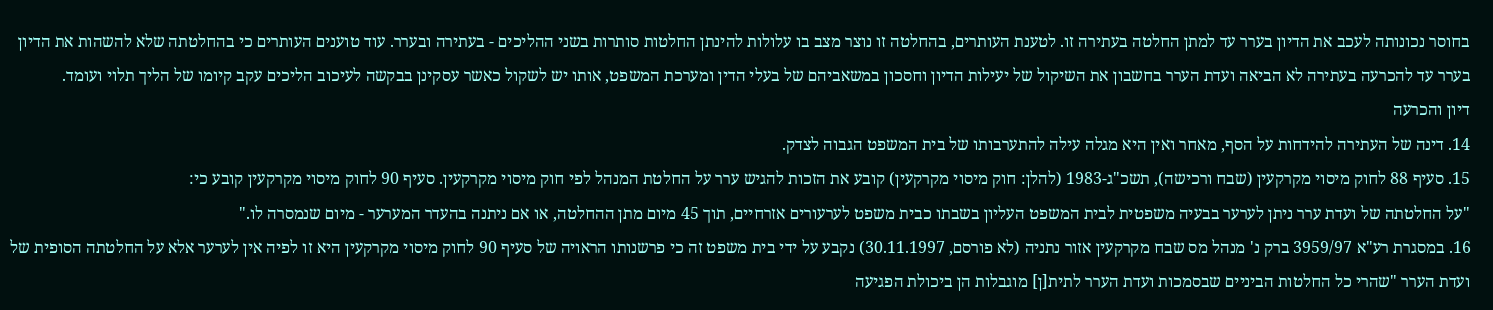בחוסר נכונותה לעכב את הדיון בערר עד למתן החלטה בעתירה זו. לטענת העותרים, בהחלטה זו נוצר מצב בו עלולות להינתן החלטות סותרות בשני ההליכים - בעתירה ובערר. עוד טוענים העותרים כי בהחלטתה שלא להשהות את הדיון בערר עד להכרעה בעתירה לא הביאה ועדת הערר בחשבון את השיקול של יעילות הדיון וחסכון במשאביהם של בעלי הדין ומערכת המשפט, אותו יש לשקול כאשר עסקינן בבקשה לעיכוב הליכים עקב קיומו של הליך תלוי ועומד.
דיון והכרעה
14. דינה של העתירה להידחות על הסף, מאחר ואין היא מגלה עילה להתערבותו של בית המשפט הגבוה לצדק.
15. סעיף 88 לחוק מיסוי מקרקעין (שבח ורכישה), תשכ"ג-1983 (להלן: חוק מיסוי מקרקעין) קובע את הזכות להגיש ערר על החלטת המנהל לפי חוק מיסוי מקרקעין. סעיף 90 לחוק מיסוי מקרקעין קובע כי:
"על החלטתה של ועדת ערר ניתן לערער בבעיה משפטית לבית המשפט העליון בשבתו כבית משפט לערעורים אזרחיים, תוך 45 מיום מתן ההחלטה, או אם ניתנה בהעדר המערער - מיום שנמסרה לו."
16. במסגרת רע"א 3959/97 ברק נ' מנהל מס שבח מקרקעין אזור נתניה (לא פורסם, 30.11.1997) נקבע על ידי בית משפט זה כי פרשנותו הראויה של סעיף 90 לחוק מיסוי מקרקעין היא זו לפיה אין לערער אלא על החלטתה הסופית של ועדת הערר "שהרי כל החלטות הביניים שבסמכות ועדת הערר לתית[ן] מוגבלות הן ביכולת הפגיעה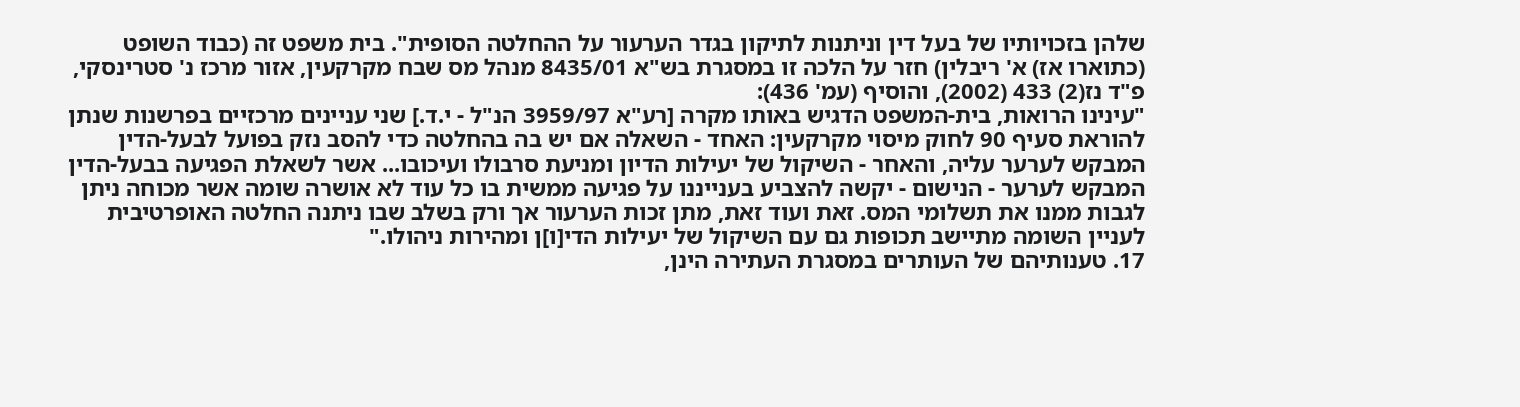שלהן בזכויותיו של בעל דין וניתנות לתיקון בגדר הערעור על ההחלטה הסופית". בית משפט זה (כבוד השופט (כתוארו אז) א' ריבלין) חזר על הלכה זו במסגרת בש"א 8435/01 מנהל מס שבח מקרקעין, אזור מרכז נ' סטרינסקי, פ"ד נז(2) 433 (2002), והוסיף (עמ' 436):
"עינינו הרואות, בית-המשפט הדגיש באותו מקרה [רע"א 3959/97 הנ"ל - י.ד.] שני עניינים מרכזיים בפרשנות שנתן להוראת סעיף 90 לחוק מיסוי מקרקעין: האחד - השאלה אם יש בה בהחלטה כדי להסב נזק בפועל לבעל-הדין המבקש לערער עליה, והאחר - השיקול של יעילות הדיון ומניעת סרבולו ועיכובו... אשר לשאלת הפגיעה בבעל-הדין המבקש לערער - הנישום - יקשה להצביע בענייננו על פגיעה ממשית בו כל עוד לא אושרה שומה אשר מכוחה ניתן לגבות ממנו את תשלומי המס. זאת ועוד זאת, מתן זכות הערעור אך ורק בשלב שבו ניתנה החלטה האופרטיבית לעניין השומה מתיישב תכופות גם עם השיקול של יעילות הדי[ו]ן ומהירות ניהולו."
17. טענותיהם של העותרים במסגרת העתירה הינן,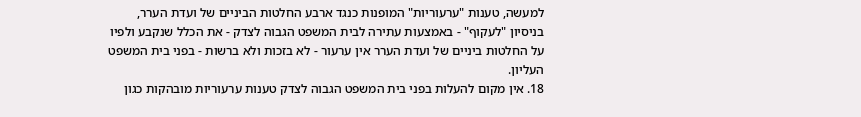למעשה, טענות "ערעוריות" המופנות כנגד ארבע החלטות הביניים של ועדת הערר, בניסיון "לעקוף" - באמצעות עתירה לבית המשפט הגבוה לצדק - את הכלל שנקבע ולפיו על החלטות ביניים של ועדת הערר אין ערעור - לא בזכות ולא ברשות - בפני בית המשפט העליון.
18. אין מקום להעלות בפני בית המשפט הגבוה לצדק טענות ערעוריות מובהקות כגון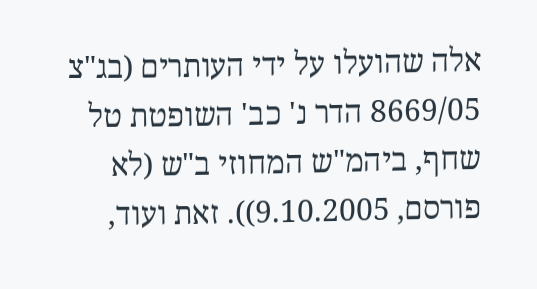אלה שהועלו על ידי העותרים (בג"צ 8669/05 הדר נ' כב' השופטת טל שחף, ביהמ"ש המחוזי ב"ש (לא פורסם, 9.10.2005)). זאת ועוד,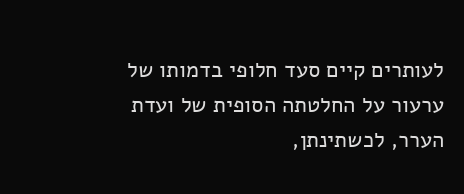לעותרים קיים סעד חלופי בדמותו של ערעור על החלטתה הסופית של ועדת הערר, לכשתינתן,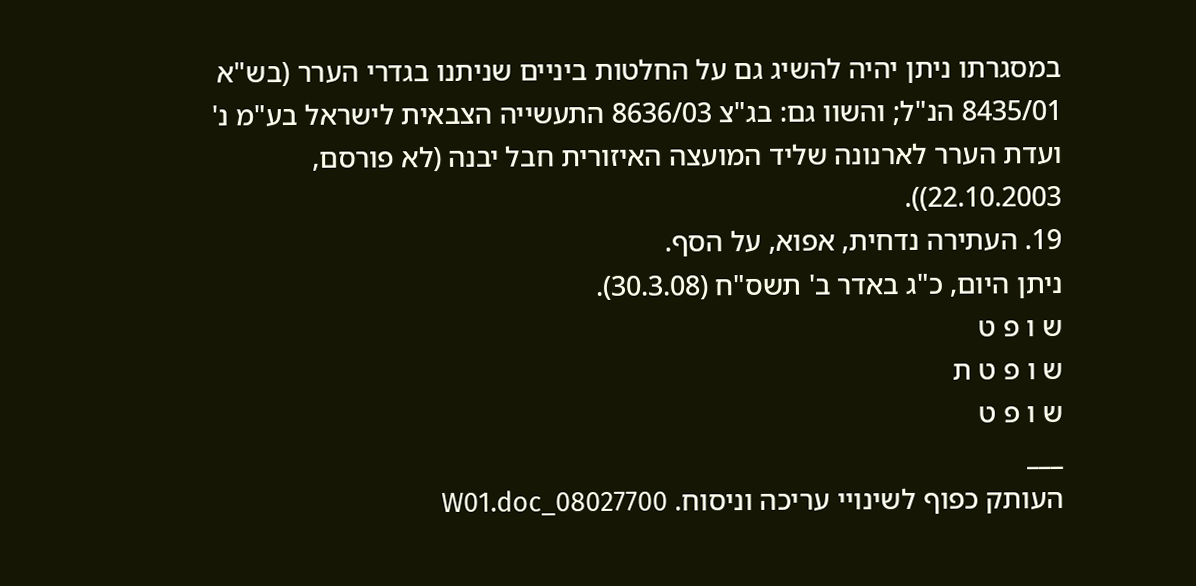במסגרתו ניתן יהיה להשיג גם על החלטות ביניים שניתנו בגדרי הערר (בש"א 8435/01 הנ"ל; והשוו גם: בג"צ 8636/03 התעשייה הצבאית לישראל בע"מ נ' ועדת הערר לארנונה שליד המועצה האיזורית חבל יבנה (לא פורסם, 22.10.2003)).
19. העתירה נדחית, אפוא, על הסף.
ניתן היום, כ"ג באדר ב' תשס"ח (30.3.08).
ש ו פ ט
ש ו פ ט ת
ש ו פ ט
___
העותק כפוף לשינויי עריכה וניסוח. 08027700_W01.doc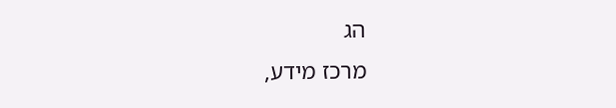הג
מרכז מידע,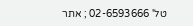טל' 02-6593666 ; אתר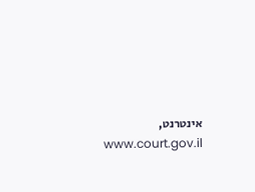אינטרנט, www.court.gov.il